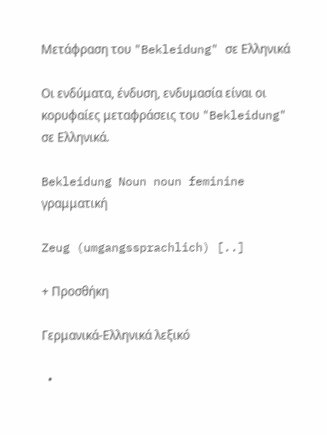Μετάφραση του "Bekleidung" σε Ελληνικά

Οι ενδύματα, ένδυση, ενδυμασία είναι οι κορυφαίες μεταφράσεις του "Bekleidung" σε Ελληνικά.

Bekleidung Noun noun feminine γραμματική

Zeug (umgangssprachlich) [..]

+ Προσθήκη

Γερμανικά-Ελληνικά λεξικό

  •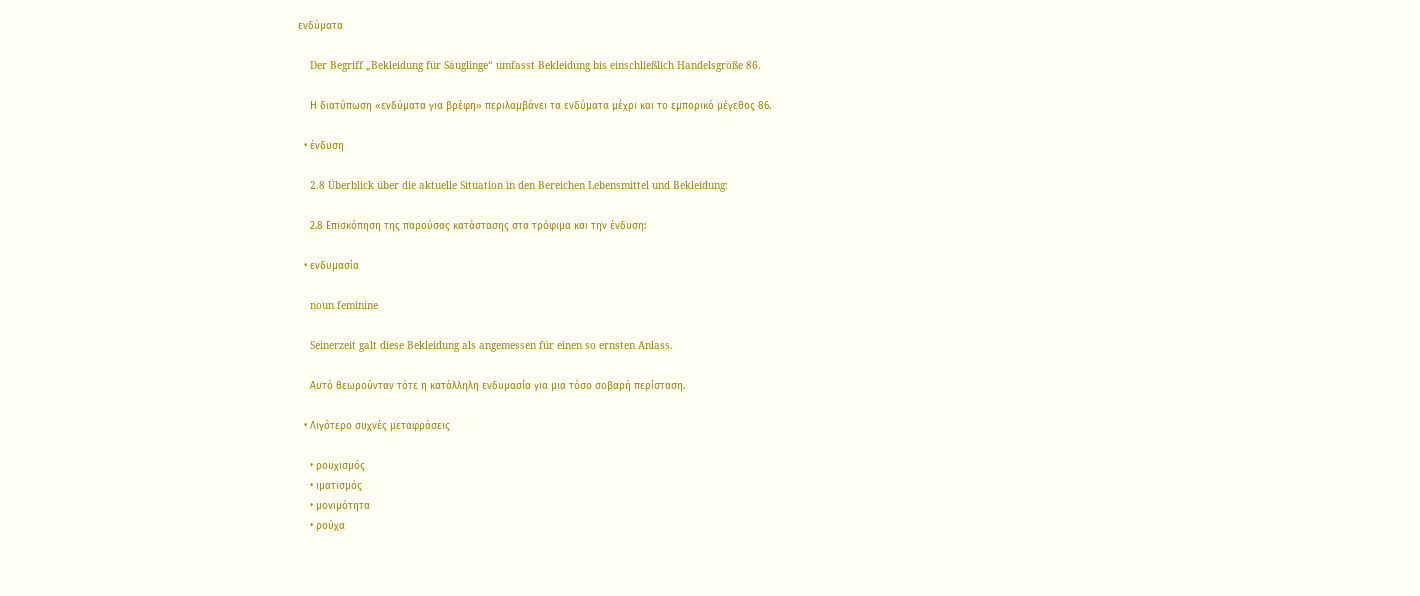ενδύματα

    Der Begriff „Bekleidung für Säuglinge“ umfasst Bekleidung bis einschließlich Handelsgröße 86.

    Η διατύπωση «ενδύματα για βρέφη» περιλαμβάνει τα ενδύματα μέχρι και το εμπορικό μέγεθος 86.

  • ένδυση

    2.8 Überblick über die aktuelle Situation in den Bereichen Lebensmittel und Bekleidung:

    2.8 Επισκόπηση της παρούσας κατάστασης στα τρόφιμα και την ένδυση:

  • ενδυμασία

    noun feminine

    Seinerzeit galt diese Bekleidung als angemessen für einen so ernsten Anlass.

    Αυτό θεωρούνταν τότε η κατάλληλη ενδυμασία για μια τόσο σοβαρή περίσταση.

  • Λιγότερο συχνές μεταφράσεις

    • ρουχισμός
    • ιματισμός
    • μονιμότητα
    • ρούχα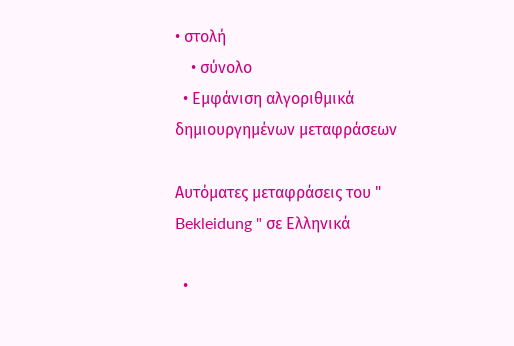• στολή
    • σύνολο
  • Εμφάνιση αλγοριθμικά δημιουργημένων μεταφράσεων

Αυτόματες μεταφράσεις του " Bekleidung " σε Ελληνικά

  •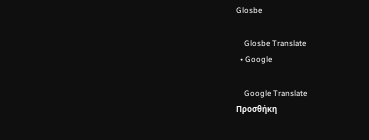Glosbe

    Glosbe Translate
  • Google

    Google Translate
Προσθήκη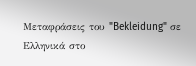Μεταφράσεις του "Bekleidung" σε Ελληνικά στο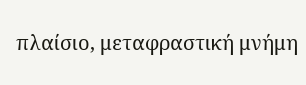πλαίσιο, μεταφραστική μνήμη